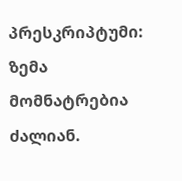პრესკრიპტუმი: ზემა მომნატრებია ძალიან.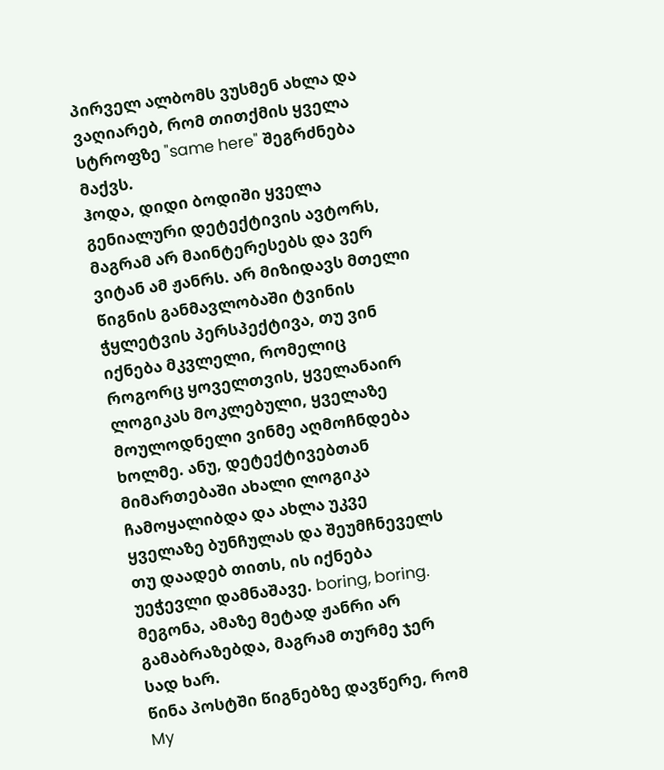პირველ ალბომს ვუსმენ ახლა და ვაღიარებ, რომ თითქმის ყველა სტროფზე "same here" შეგრძნება მაქვს.
ჰოდა, დიდი ბოდიში ყველა გენიალური დეტექტივის ავტორს, მაგრამ არ მაინტერესებს და ვერ ვიტან ამ ჟანრს. არ მიზიდავს მთელი წიგნის განმავლობაში ტვინის ჭყლეტვის პერსპექტივა, თუ ვინ იქნება მკვლელი, რომელიც როგორც ყოველთვის, ყველანაირ ლოგიკას მოკლებული, ყველაზე მოულოდნელი ვინმე აღმოჩნდება ხოლმე. ანუ, დეტექტივებთან მიმართებაში ახალი ლოგიკა ჩამოყალიბდა და ახლა უკვე ყველაზე ბუნჩულას და შეუმჩნეველს თუ დაადებ თითს, ის იქნება უეჭევლი დამნაშავე. boring, boring.
მეგონა, ამაზე მეტად ჟანრი არ გამაბრაზებდა, მაგრამ თურმე ჯერ სად ხარ.
წინა პოსტში წიგნებზე დავწერე, რომ My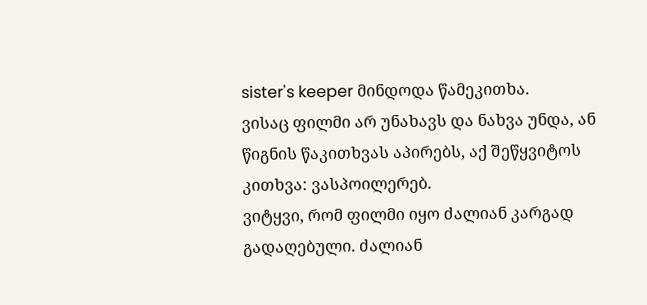sister's keeper მინდოდა წამეკითხა.
ვისაც ფილმი არ უნახავს და ნახვა უნდა, ან წიგნის წაკითხვას აპირებს, აქ შეწყვიტოს კითხვა: ვასპოილერებ.
ვიტყვი, რომ ფილმი იყო ძალიან კარგად გადაღებული. ძალიან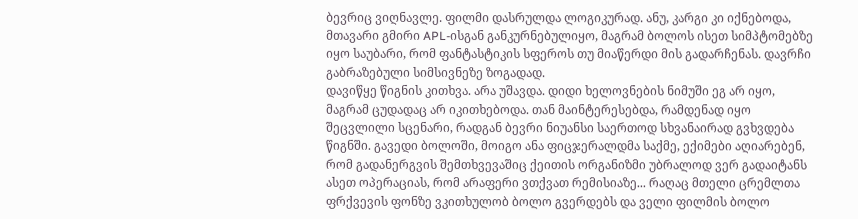ბევრიც ვიღნავლე. ფილმი დასრულდა ლოგიკურად. ანუ, კარგი კი იქნებოდა, მთავარი გმირი APL-ისგან განკურნებულიყო, მაგრამ ბოლოს ისეთ სიმპტომებზე იყო საუბარი, რომ ფანტასტიკის სფეროს თუ მიაწერდი მის გადარჩენას. დავრჩი გაბრაზებული სიმსივნეზე ზოგადად.
დავიწყე წიგნის კითხვა. არა უშავდა. დიდი ხელოვნების ნიმუში ეგ არ იყო, მაგრამ ცუდადაც არ იკითხებოდა. თან მაინტერესებდა, რამდენად იყო შეცვლილი სცენარი, რადგან ბევრი ნიუანსი საერთოდ სხვანაირად გვხვდება წიგნში. გავედი ბოლოში, მოიგო ანა ფიცჯერალდმა საქმე, ექიმები აღიარებენ, რომ გადანერგვის შემთხვევაშიც ქეითის ორგანიზმი უბრალოდ ვერ გადაიტანს ასეთ ოპერაციას, რომ არაფერი ვთქვათ რემისიაზე... რაღაც მთელი ცრემლთა ფრქვევის ფონზე ვკითხულობ ბოლო გვერდებს და ველი ფილმის ბოლო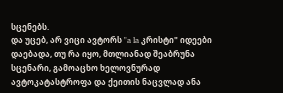სცენებს.
და უცებ, არ ვიცი ავტორს "a la კრისტი" იდეები დაებადა, თუ რა იყო, მთლიანად შეაბრუნა სცენარი, გამოაცხო ხელოვნურად ავტოკატასტროფა და ქეითის ნაცვლად ანა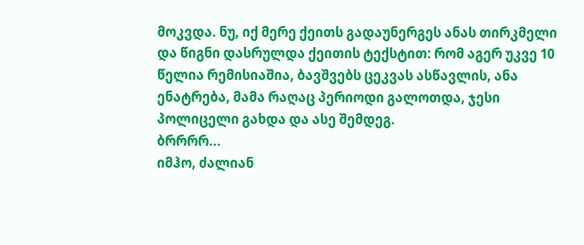მოკვდა. ნუ, იქ მერე ქეითს გადაუნერგეს ანას თირკმელი და წიგნი დასრულდა ქეითის ტექსტით: რომ აგერ უკვე 10 წელია რემისიაშია, ბავშვებს ცეკვას ასწავლის, ანა ენატრება, მამა რაღაც პერიოდი გალოთდა, ჯესი პოლიცელი გახდა და ასე შემდეგ.
ბრრრრ...
იმჰო, ძალიან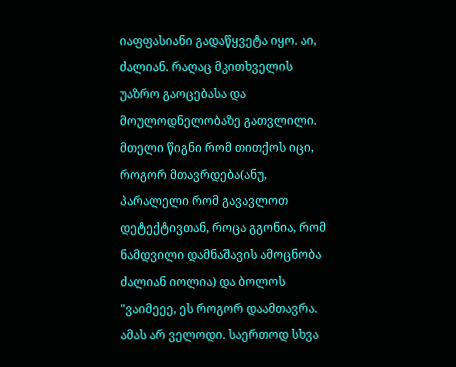იაფფასიანი გადაწყვეტა იყო. აი, ძალიან. რაღაც მკითხველის უაზრო გაოცებასა და მოულოდნელობაზე გათვლილი. მთელი წიგნი რომ თითქოს იცი, როგორ მთავრდება(ანუ, პარალელი რომ გავავლოთ დეტექტივთან, როცა გგონია, რომ ნამდვილი დამნაშავის ამოცნობა ძალიან იოლია) და ბოლოს "ვაიმეეე, ეს როგორ დაამთავრა. ამას არ ველოდი. საერთოდ სხვა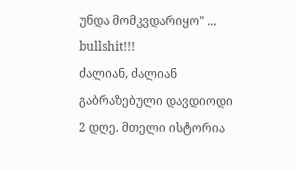უნდა მომკვდარიყო" ...
bullshit!!!
ძალიან, ძალიან გაბრაზებული დავდიოდი 2 დღე. მთელი ისტორია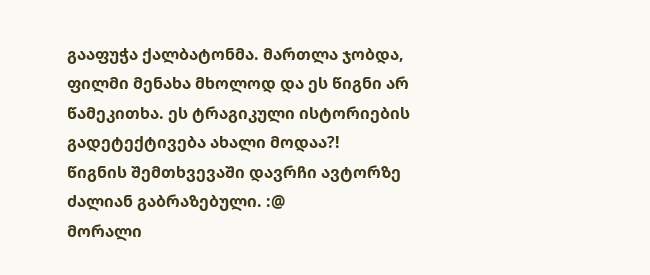გააფუჭა ქალბატონმა. მართლა ჯობდა, ფილმი მენახა მხოლოდ და ეს წიგნი არ წამეკითხა. ეს ტრაგიკული ისტორიების გადეტექტივება ახალი მოდაა?!
წიგნის შემთხვევაში დავრჩი ავტორზე ძალიან გაბრაზებული. :@
მორალი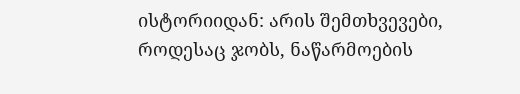ისტორიიდან: არის შემთხვევები, როდესაც ჯობს, ნაწარმოების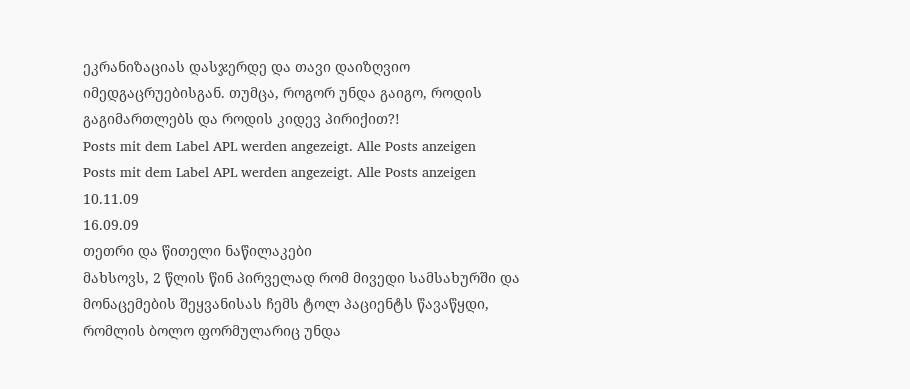ეკრანიზაციას დასჯერდე და თავი დაიზღვიო იმედგაცრუებისგან. თუმცა, როგორ უნდა გაიგო, როდის გაგიმართლებს და როდის კიდევ პირიქით?!
Posts mit dem Label APL werden angezeigt. Alle Posts anzeigen
Posts mit dem Label APL werden angezeigt. Alle Posts anzeigen
10.11.09
16.09.09
თეთრი და წითელი ნაწილაკები
მახსოვს, 2 წლის წინ პირველად რომ მივედი სამსახურში და მონაცემების შეყვანისას ჩემს ტოლ პაციენტს წავაწყდი, რომლის ბოლო ფორმულარიც უნდა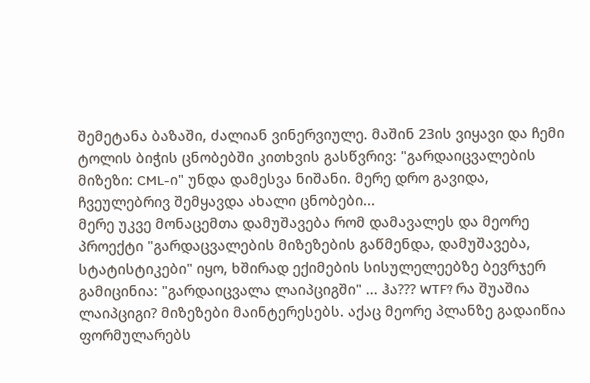შემეტანა ბაზაში, ძალიან ვინერვიულე. მაშინ 23ის ვიყავი და ჩემი ტოლის ბიჭის ცნობებში კითხვის გასწვრივ: "გარდაიცვალების მიზეზი: CML-ი" უნდა დამესვა ნიშანი. მერე დრო გავიდა, ჩვეულებრივ შემყავდა ახალი ცნობები...
მერე უკვე მონაცემთა დამუშავება რომ დამავალეს და მეორე პროექტი "გარდაცვალების მიზეზების გაწმენდა, დამუშავება, სტატისტიკები" იყო, ხშირად ექიმების სისულელეებზე ბევრჯერ გამიცინია: "გარდაიცვალა ლაიპციგში" ... ჰა??? WTF? რა შუაშია ლაიპციგი? მიზეზები მაინტერესებს. აქაც მეორე პლანზე გადაიწია ფორმულარებს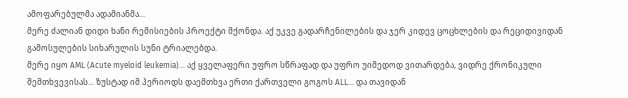ამოფარებულმა ადამიანმა...
მერე ძალიან დიდი ხანი რემისიების პროექტი მქონდა. აქ უკვე გადარჩენილების და ჯერ კიდევ ცოცხლების და რეციდივიდან გამოსულების სიხარულის სუნი ტრიალებდა.
მერე იყო AML (Acute myeloid leukemia)... აქ ყველაფერი უფრო სწრაფად და უფრო უიმედოდ ვითარდება, ვიდრე ქრონიკული შემთხვევისას... ზუსტად იმ პერიოდს დაემთხვა ერთი ქართველი გოგოს ALL... და თავიდან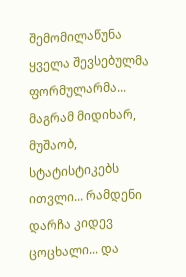შემომილაწუნა ყველა შევსებულმა ფორმულარმა...
მაგრამ მიდიხარ, მუშაობ, სტატისტიკებს ითვლი... რამდენი დარჩა კიდევ ცოცხალი... და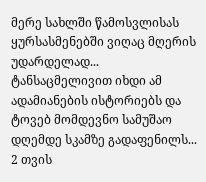მერე სახლში წამოსვლისას ყურსასმენებში ვიღაც მღერის უდარდელად... ტანსაცმელივით იხდი ამ ადამიანების ისტორიებს და ტოვებ მომდევნო სამუშაო დღემდე სკამზე გადაფენილს...
2 თვის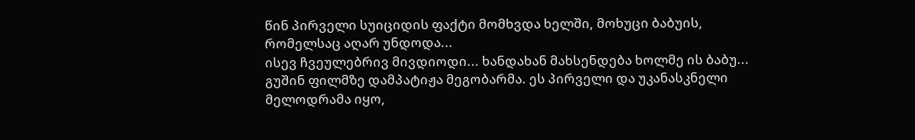წინ პირველი სუიციდის ფაქტი მომხვდა ხელში, მოხუცი ბაბუის, რომელსაც აღარ უნდოდა...
ისევ ჩვეულებრივ მივდიოდი... ხანდახან მახსენდება ხოლმე ის ბაბუ...
გუშინ ფილმზე დამპატიჟა მეგობარმა. ეს პირველი და უკანასკნელი მელოდრამა იყო,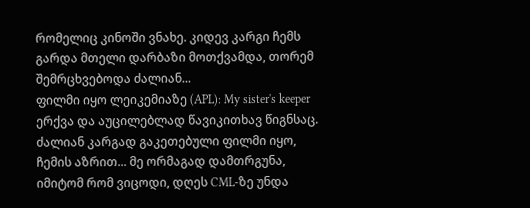რომელიც კინოში ვნახე. კიდევ კარგი ჩემს გარდა მთელი დარბაზი მოთქვამდა, თორემ შემრცხვებოდა ძალიან...
ფილმი იყო ლეიკემიაზე (APL): My sister's keeper ერქვა და აუცილებლად წავიკითხავ წიგნსაც.
ძალიან კარგად გაკეთებული ფილმი იყო, ჩემის აზრით... მე ორმაგად დამთრგუნა, იმიტომ რომ ვიცოდი, დღეს CML-ზე უნდა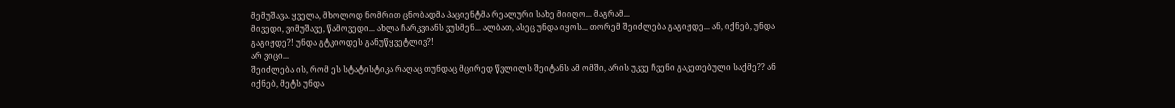მემუშავა. ყველა, მხოლოდ ნომრით ცნობადმა პაციენტმა რეალური სახე მიიღო... მაგრამ...
მივედი, ვიმუშავე, წამოვედი... ახლა ჩარკვიანს ვუსმენ... ალბათ, ასეც უნდა იყოს... თორემ შეიძლება გაგიჟდე... ან, იქნებ, უნდა გაგიჟდე?! უნდა გტკიოდეს განუწყვეტლივ?!
არ ვიცი...
შეიძლება ის, რომ ეს სტატისტიკა რაღაც თუნდაც მცირედ წვლილს შეიტანს ამ ომში, არის უკვე ჩვენი გაკეთებული საქმე?? ან იქნებ, მეტს უნდა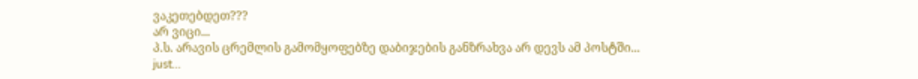ვაკეთებდეთ???
არ ვიცი...
პ.ს. არავის ცრემლის გამომყოფებზე დაბიჯების განზრახვა არ დევს ამ პოსტში...
just...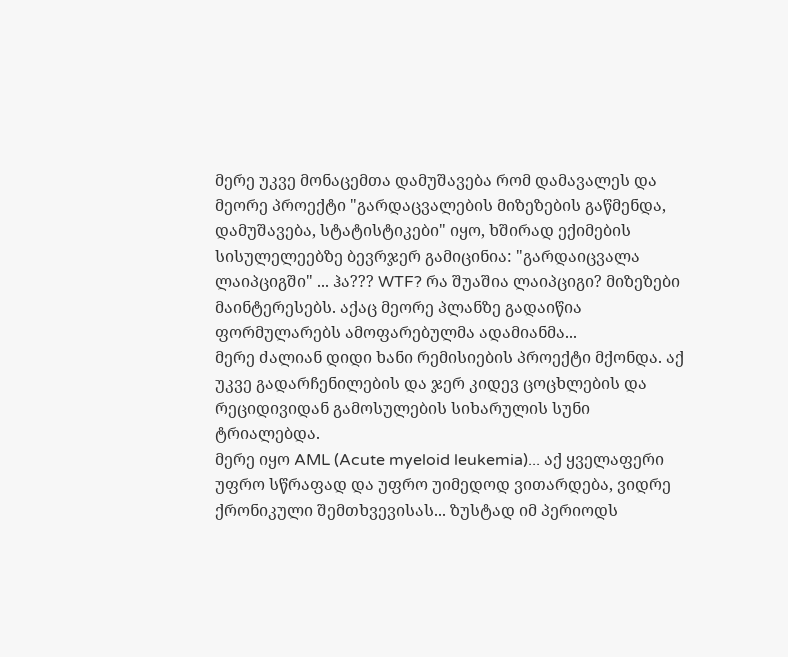მერე უკვე მონაცემთა დამუშავება რომ დამავალეს და მეორე პროექტი "გარდაცვალების მიზეზების გაწმენდა, დამუშავება, სტატისტიკები" იყო, ხშირად ექიმების სისულელეებზე ბევრჯერ გამიცინია: "გარდაიცვალა ლაიპციგში" ... ჰა??? WTF? რა შუაშია ლაიპციგი? მიზეზები მაინტერესებს. აქაც მეორე პლანზე გადაიწია ფორმულარებს ამოფარებულმა ადამიანმა...
მერე ძალიან დიდი ხანი რემისიების პროექტი მქონდა. აქ უკვე გადარჩენილების და ჯერ კიდევ ცოცხლების და რეციდივიდან გამოსულების სიხარულის სუნი ტრიალებდა.
მერე იყო AML (Acute myeloid leukemia)... აქ ყველაფერი უფრო სწრაფად და უფრო უიმედოდ ვითარდება, ვიდრე ქრონიკული შემთხვევისას... ზუსტად იმ პერიოდს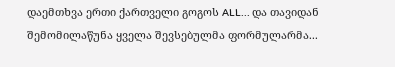დაემთხვა ერთი ქართველი გოგოს ALL... და თავიდან შემომილაწუნა ყველა შევსებულმა ფორმულარმა...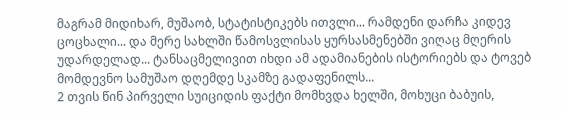მაგრამ მიდიხარ, მუშაობ, სტატისტიკებს ითვლი... რამდენი დარჩა კიდევ ცოცხალი... და მერე სახლში წამოსვლისას ყურსასმენებში ვიღაც მღერის უდარდელად... ტანსაცმელივით იხდი ამ ადამიანების ისტორიებს და ტოვებ მომდევნო სამუშაო დღემდე სკამზე გადაფენილს...
2 თვის წინ პირველი სუიციდის ფაქტი მომხვდა ხელში, მოხუცი ბაბუის,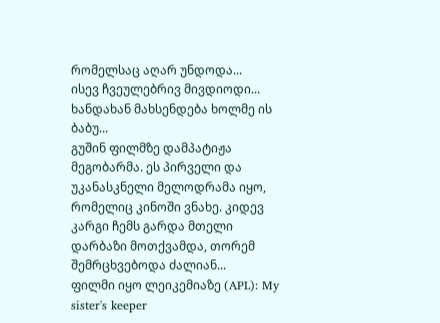რომელსაც აღარ უნდოდა...
ისევ ჩვეულებრივ მივდიოდი... ხანდახან მახსენდება ხოლმე ის ბაბუ...
გუშინ ფილმზე დამპატიჟა მეგობარმა. ეს პირველი და უკანასკნელი მელოდრამა იყო, რომელიც კინოში ვნახე. კიდევ კარგი ჩემს გარდა მთელი დარბაზი მოთქვამდა, თორემ შემრცხვებოდა ძალიან...
ფილმი იყო ლეიკემიაზე (APL): My sister's keeper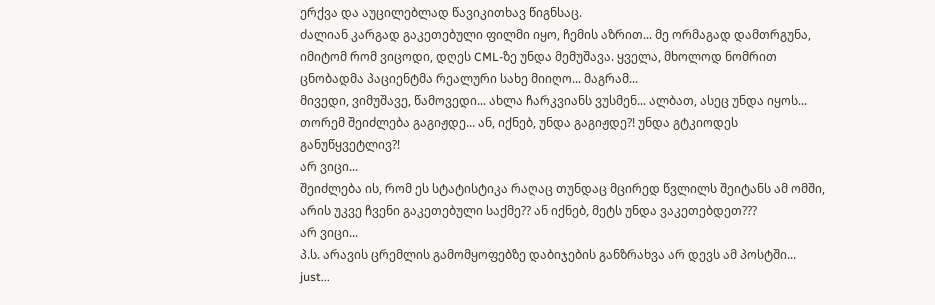ერქვა და აუცილებლად წავიკითხავ წიგნსაც.
ძალიან კარგად გაკეთებული ფილმი იყო, ჩემის აზრით... მე ორმაგად დამთრგუნა, იმიტომ რომ ვიცოდი, დღეს CML-ზე უნდა მემუშავა. ყველა, მხოლოდ ნომრით ცნობადმა პაციენტმა რეალური სახე მიიღო... მაგრამ...
მივედი, ვიმუშავე, წამოვედი... ახლა ჩარკვიანს ვუსმენ... ალბათ, ასეც უნდა იყოს... თორემ შეიძლება გაგიჟდე... ან, იქნებ, უნდა გაგიჟდე?! უნდა გტკიოდეს განუწყვეტლივ?!
არ ვიცი...
შეიძლება ის, რომ ეს სტატისტიკა რაღაც თუნდაც მცირედ წვლილს შეიტანს ამ ომში, არის უკვე ჩვენი გაკეთებული საქმე?? ან იქნებ, მეტს უნდა ვაკეთებდეთ???
არ ვიცი...
პ.ს. არავის ცრემლის გამომყოფებზე დაბიჯების განზრახვა არ დევს ამ პოსტში...
just...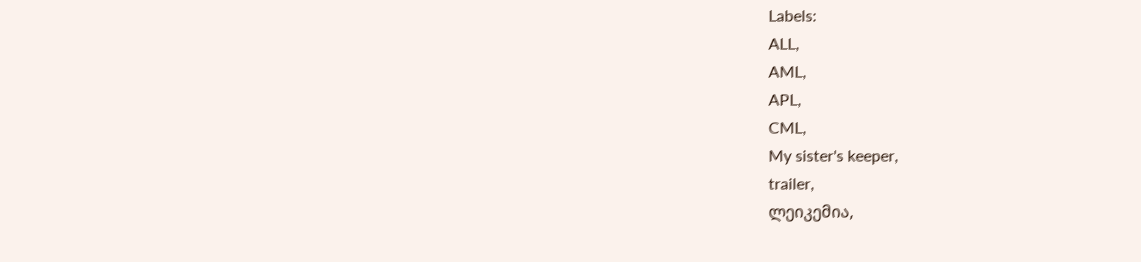Labels:
ALL,
AML,
APL,
CML,
My sister's keeper,
trailer,
ლეიკემია,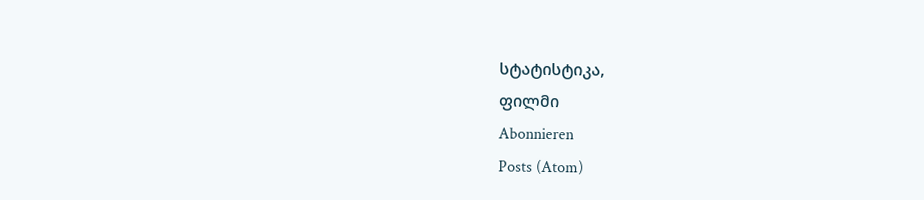სტატისტიკა,
ფილმი
Abonnieren
Posts (Atom)